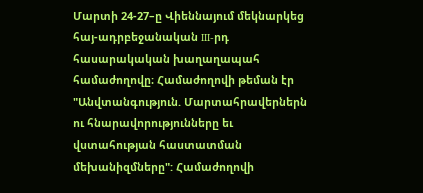Մարտի 24-27–ը Վիեննայում մեկնարկեց հայ-ադրբեջանական III-րդ հասարակական խաղաղապահ համաժողովը։ Համաժողովի թեման էր "Անվտանգություն. Մարտահրավերներն ու հնարավորությունները եւ վստահության հաստատման մեխանիզմները": Համաժողովի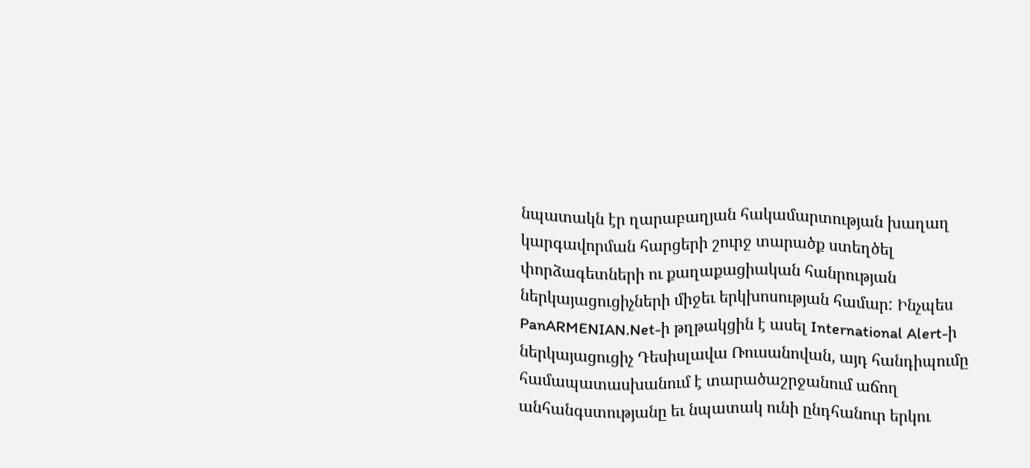նպատակն էր ղարաբաղյան հակամարտության խաղաղ կարգավորման հարցերի շուրջ տարածք ստեղծել փորձագետների ու քաղաքացիական հանրության ներկայացուցիչների միջեւ երկխոսության համար: Ինչպես PanARMENIAN.Net-ի թղթակցին է ասել International Alert-ի ներկայացուցիչ Դեսիսլավա Ռուսանովան, այդ հանդիպումը համապատասխանում է տարածաշրջանում աճող անհանգստությանը եւ նպատակ ունի ընդհանուր երկու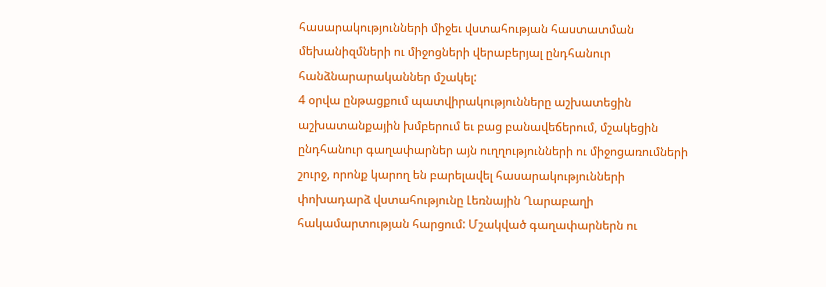հասարակությունների միջեւ վստահության հաստատման մեխանիզմների ու միջոցների վերաբերյալ ընդհանուր հանձնարարականներ մշակել:
4 օրվա ընթացքում պատվիրակությունները աշխատեցին աշխատանքային խմբերում եւ բաց բանավեճերում, մշակեցին ընդհանուր գաղափարներ այն ուղղությունների ու միջոցառումների շուրջ, որոնք կարող են բարելավել հասարակությունների փոխադարձ վստահությունը Լեռնային Ղարաբաղի հակամարտության հարցում: Մշակված գաղափարներն ու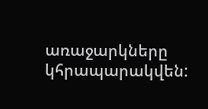առաջարկները կհրապարակվեն: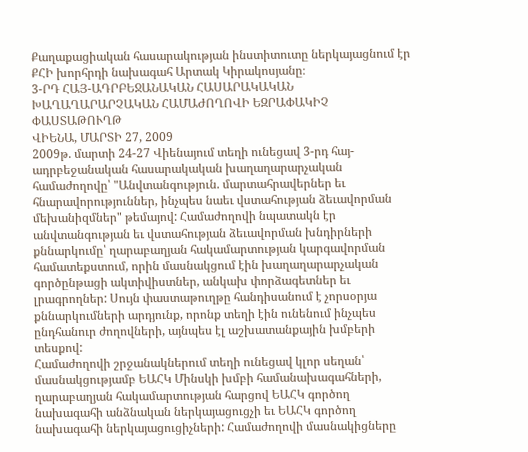Քաղաքացիական հասարակության ինստիտուտը ներկայացնում էր ՔՀԻ խորհրդի նախագահ Արտակ Կիրակոսյանը։
3-ՐԴ ՀԱՅ-ԱԴՐԲԵՋԱՆԱԿԱՆ ՀԱՍԱՐԱԿԱԿԱՆ ԽԱՂԱՂԱՐԱՐՉԱԿԱՆ ՀԱՄԱԺՈՂՈՎԻ ԵԶՐԱՓԱԿԻՉ ՓԱՍՏԱԹՈՒՂԹ
ՎԻԵՆԱ, ՄԱՐՏԻ 27, 2009
2009թ. մարտի 24-27 Վիենայում տեղի ունեցավ 3-րդ հայ-ադրբեջանական հասարակական խաղաղարարչական համաժողովը՝ "Անվտանգություն. մարտահրավերներ եւ հնարավորություններ, ինչպես նաեւ վստահության ձեւավորման մեխանիզմներ" թեմայով: Համաժողովի նպատակն էր անվտանգության եւ վստահության ձեւավորման խնդիրների քննարկումը՝ ղարաբաղյան հակամարտության կարգավորման համատեքստում, որին մասնակցում էին խաղաղարարչական գործընթացի ակտիվիստներ, անկախ փորձագետներ եւ լրագրողներ: Սույն փաստաթուղթը հանդիսանում է չորսօրյա քննարկումների արդյունք, որոնք տեղի էին ունենում ինչպես ընդհանուր ժողովների, այնպես էլ աշխատանքային խմբերի տեսքով:
Համաժողովի շրջանակներում տեղի ունեցավ կլոր սեղան՝ մասնակցությամբ ԵԱՀԿ Մինսկի խմբի համանախագահների, ղարաբաղյան հակամարտության հարցով ԵԱՀԿ գործող նախագահի անձնական ներկայացուցչի եւ ԵԱՀԿ գործող նախագահի ներկայացուցիչների: Համաժողովի մասնակիցները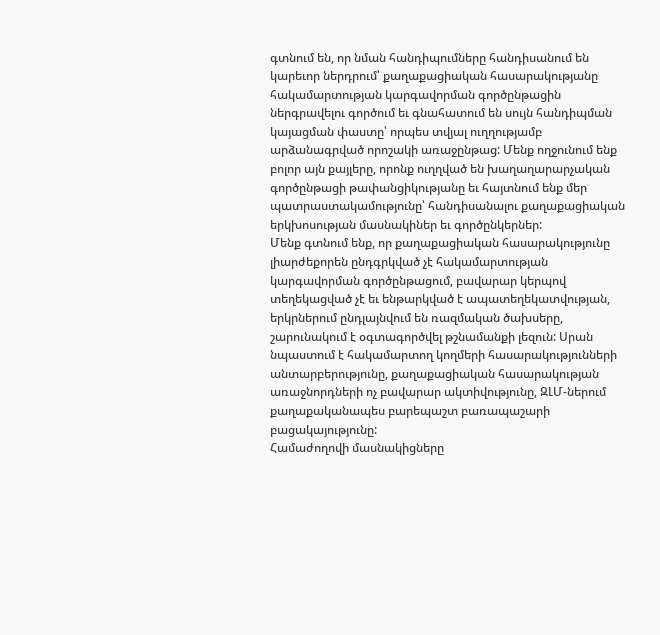գտնում են, որ նման հանդիպումները հանդիսանում են կարեւոր ներդրում՝ քաղաքացիական հասարակությանը հակամարտության կարգավորման գործընթացին ներգրավելու գործում եւ գնահատում են սույն հանդիպման կայացման փաստը՝ որպես տվյալ ուղղությամբ արձանագրված որոշակի առաջընթաց: Մենք ողջունում ենք բոլոր այն քայլերը, որոնք ուղղված են խաղաղարարչական գործընթացի թափանցիկությանը եւ հայտնում ենք մեր պատրաստակամությունը՝ հանդիսանալու քաղաքացիական երկխոսության մասնակիներ եւ գործընկերներ:
Մենք գտնում ենք, որ քաղաքացիական հասարակությունը լիարժեքորեն ընդգրկված չէ հակամարտության կարգավորման գործընթացում, բավարար կերպով տեղեկացված չէ եւ ենթարկված է ապատեղեկատվության, երկրներում ընդլայնվում են ռազմական ծախսերը, շարունակում է օգտագործվել թշնամանքի լեզուն: Սրան նպաստում է հակամարտող կողմերի հասարակությունների անտարբերությունը, քաղաքացիական հասարակության առաջնորդների ոչ բավարար ակտիվությունը, ԶԼՄ-ներում քաղաքականապես բարեպաշտ բառապաշարի բացակայությունը:
Համաժողովի մասնակիցները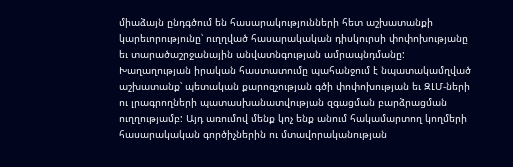միաձայն ընդգծում են հասարակությունների հետ աշխատանքի կարեւորությունը՝ ուղղված հասարակական դիսկուրսի փոփոխությանը եւ տարածաշրջանային անվատնգության ամրապնդմանը: Խաղաղության իրական հաստատումը պահանջում է նպատակամղված աշխատանք՝ պետական քարոզչության գծի փոփոխության եւ ԶԼՄ-ների ու լրագրողների պատասխանատվության զգացման բարձրացման ուղղությամբ: Այդ առումով մենք կոչ ենք անում հակամարտող կողմերի հասարակական գործիչներին ու մտավորականության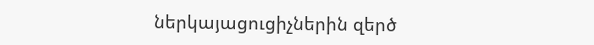ներկայացուցիչներին զերծ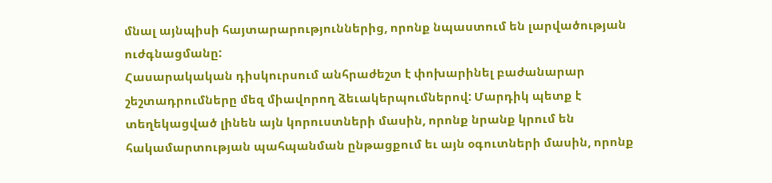մնալ այնպիսի հայտարարություններից, որոնք նպաստում են լարվածության ուժգնացմանը:
Հասարակական դիսկուրսում անհրաժեշտ է փոխարինել բաժանարար շեշտադրումները մեզ միավորող ձեւակերպումներով: Մարդիկ պետք է տեղեկացված լինեն այն կորուստների մասին, որոնք նրանք կրում են հակամարտության պահպանման ընթացքում եւ այն օգուտների մասին, որոնք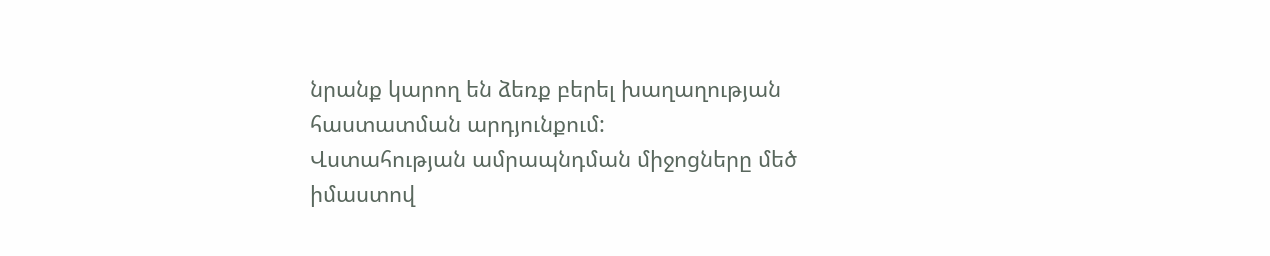նրանք կարող են ձեռք բերել խաղաղության հաստատման արդյունքում:
Վստահության ամրապնդման միջոցները մեծ իմաստով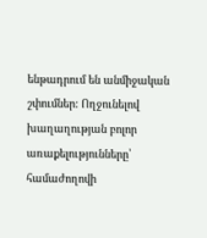ենթադրում են անմիջական շփումներ: Ողջունելով խաղաղության բոլոր առաքելությունները՝ համաժողովի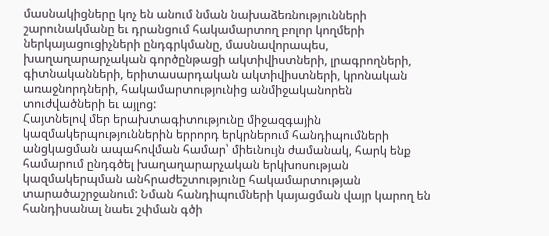մասնակիցները կոչ են անում նման նախաձեռնությունների շարունակմանը եւ դրանցում հակամարտող բոլոր կողմերի ներկայացուցիչների ընդգրկմանը, մասնավորապես, խաղաղարարչական գործընթացի ակտիվիստների, լրագրողների, գիտնականների, երիտասարդական ակտիվիստների, կրոնական առաջնորդների, հակամարտությունից անմիջականորեն տուժվածների եւ այլոց:
Հայտնելով մեր երախտագիտությունը միջազգային կազմակերպություններին երրորդ երկրներում հանդիպումների անցկացման ապահովման համար՝ միեւնույն ժամանակ, հարկ ենք համարում ընդգծել խաղաղարարչական երկխոսության կազմակերպման անհրաժեշտությունը հակամարտության տարածաշրջանում: Նման հանդիպումների կայացման վայր կարող են հանդիսանալ նաեւ շփման գծի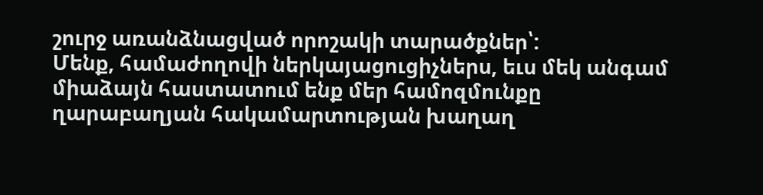շուրջ առանձնացված որոշակի տարածքներ՝:
Մենք, համաժողովի ներկայացուցիչներս, եւս մեկ անգամ միաձայն հաստատում ենք մեր համոզմունքը ղարաբաղյան հակամարտության խաղաղ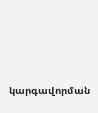կարգավորման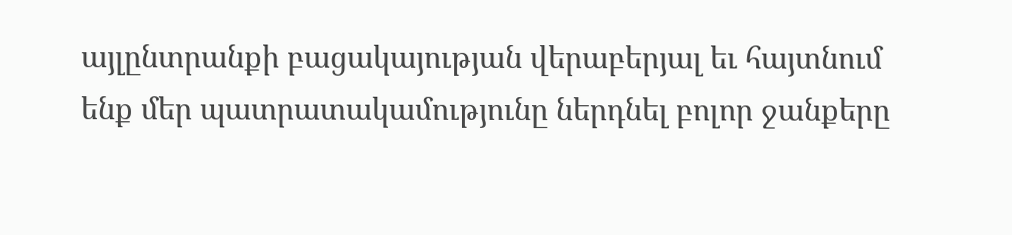այլընտրանքի բացակայության վերաբերյալ եւ հայտնում ենք մեր պատրատակամությունը ներդնել բոլոր ջանքերը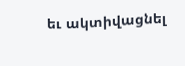եւ ակտիվացնել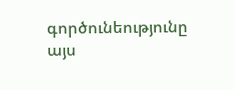գործունեությունը այս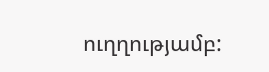ուղղությամբ: